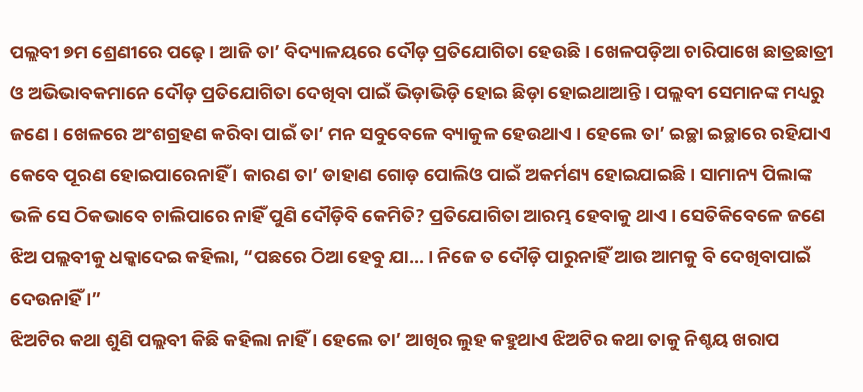ପଲ୍ଲବୀ ୭ମ ଶ୍ରେଣୀରେ ପଢ଼େ । ଆଜି ତା’ ବିଦ୍ୟାଳୟରେ ଦୌଡ଼ ପ୍ରତିଯୋଗିତା ହେଉଛି । ଖେଳପଡ଼ିଆ ଚାରିପାଖେ ଛାତ୍ରଛାତ୍ରୀ ଓ ଅଭିଭାବକମାନେ ଦୌଡ଼ ପ୍ରତିଯୋଗିତା ଦେଖିବା ପାଇଁ ଭିଡ଼ାଭିଡ଼ି ହୋଇ ଛିଡ଼ା ହୋଇଥାଆନ୍ତି । ପଲ୍ଲବୀ ସେମାନଙ୍କ ମଧ୍ୟରୁ ଜଣେ । ଖେଳରେ ଅଂଶଗ୍ରହଣ କରିବା ପାଇଁ ତା’ ମନ ସବୁବେଳେ ବ୍ୟାକୁଳ ହେଉଥାଏ । ହେଲେ ତା’ ଇଚ୍ଛା ଇଚ୍ଛାରେ ରହିଯାଏ କେବେ ପୂରଣ ହୋଇପାରେନାହିଁ । କାରଣ ତା’ ଡାହାଣ ଗୋଡ଼ ପୋଲିଓ ପାଇଁ ଅକର୍ମଣ୍ୟ ହୋଇଯାଇଛି । ସାମାନ୍ୟ ପିଲାଙ୍କ ଭଳି ସେ ଠିକଭାବେ ଚାଲିପାରେ ନାହିଁ ପୁଣି ଦୌଡ଼ିବି କେମିତି? ପ୍ରତିଯୋଗିତା ଆରମ୍ଭ ହେବାକୁ ଥାଏ । ସେତିକିବେଳେ ଜଣେ ଝିଅ ପଲ୍ଲବୀକୁ ଧକ୍କାଦେଇ କହିଲା, “ପଛରେ ଠିଆ ହେବୁ ଯା… । ନିଜେ ତ ଦୌଡ଼ି ପାରୁନାହିଁ ଆଉ ଆମକୁ ବି ଦେଖିବାପାଇଁ ଦେଉନାହିଁ ।”
ଝିଅଟିର କଥା ଶୁଣି ପଲ୍ଲବୀ କିଛି କହିଲା ନାହିଁ । ହେଲେ ତା’ ଆଖିର ଲୁହ କହୁଥାଏ ଝିଅଟିର କଥା ତାକୁ ନିଶ୍ଚୟ ଖରାପ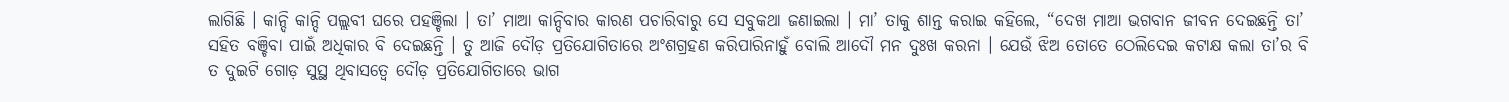ଲାଗିଛି । କାନ୍ଦି କାନ୍ଦି ପଲ୍ଲବୀ ଘରେ ପହଞ୍ଚିଲା । ତା’ ମାଆ କାନ୍ଦିବାର କାରଣ ପଚାରିବାରୁ ସେ ସବୁକଥା ଜଣାଇଲା । ମା’ ତାକୁ ଶାନ୍ତ କରାଇ କହିଲେ, “ଦେଖ ମାଆ ଭଗବାନ ଜୀବନ ଦେଇଛନ୍ତି ତା’ ସହିତ ବଞ୍ଚିବା ପାଇଁ ଅଧିକାର ବି ଦେଇଛନ୍ତି । ତୁ ଆଜି ଦୌଡ଼ ପ୍ରତିଯୋଗିତାରେ ଅଂଶଗ୍ରହଣ କରିପାରିନାହୁଁ ବୋଲି ଆଦୌ ମନ ଦୁଃଖ କରନା । ଯେଉଁ ଝିଅ ତୋତେ ଠେଲିଦେଇ କଟାକ୍ଷ କଲା ତା’ର ବି ତ ଦୁଇଟି ଗୋଡ଼ ସୁସ୍ଥ ଥିବାସତ୍ୱେ ଦୌଡ଼ ପ୍ରତିଯୋଗିତାରେ ଭାଗ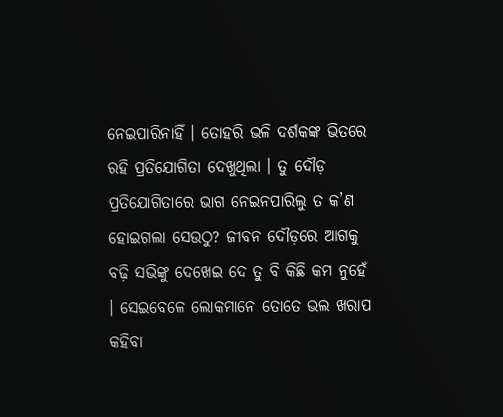ନେଇପାରିନାହିଁ । ତୋହରି ଭଳି ଦର୍ଶକଙ୍କ ଭିତରେ ରହି ପ୍ରତିଯୋଗିତା ଦେଖୁଥିଲା । ତୁ ଦୌଡ଼ ପ୍ରତିଯୋଗିତାରେ ଭାଗ ନେଇନପାରିଲୁ ତ କ’ଣ ହୋଇଗଲା ସେଉଠୁ? ଜୀବନ ଦୌଡ଼ରେ ଆଗକୁ ବଢ଼ି ସଭିଙ୍କୁ ଦେଖେଇ ଦେ ତୁ ବି କିଛି କମ ନୁହେଁ । ସେଇବେଳେ ଲୋକମାନେ ତୋତେ ଭଲ ଖରାପ କହିବା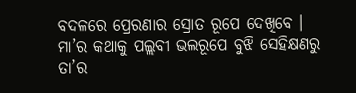ବଦଳରେ ପ୍ରେରଣାର ସ୍ରୋତ ରୂପେ ଦେଖିବେ ।
ମା’ର କଥାକୁ ପଲ୍ଲବୀ ଭଲରୂପେ ବୁଝି ସେହିକ୍ଷଣରୁ ତା’ର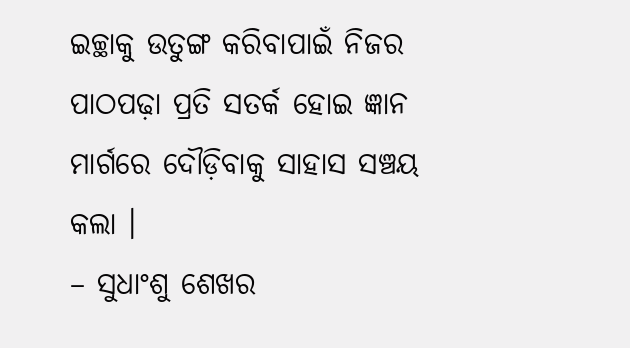ଇଚ୍ଛାକୁ ଉତୁଙ୍ଗ କରିବାପାଇଁ ନିଜର ପାଠପଢ଼ା ପ୍ରତି ସତର୍କ ହୋଇ ଜ୍ଞାନ ମାର୍ଗରେ ଦୌଡ଼ିବାକୁ ସାହାସ ସଞ୍ଚୟ କଲା ।
– ସୁଧାଂଶୁ ଶେଖର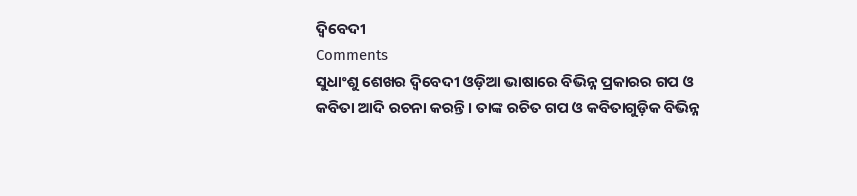ଦ୍ୱିବେଦୀ
Comments
ସୁଧାଂଶୁ ଶେଖର ଦ୍ୱିବେଦୀ ଓଡ଼ିଆ ଭାଷାରେ ବିଭିନ୍ନ ପ୍ରକାରର ଗପ ଓ କବିତା ଆଦି ରଚନା କରନ୍ତି । ତାଙ୍କ ରଚିତ ଗପ ଓ କବିତାଗୁଡ଼ିକ ବିଭିନ୍ନ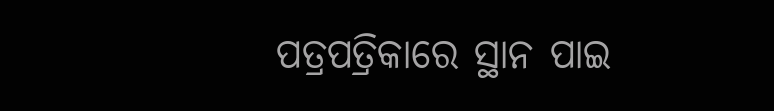ପତ୍ରପତ୍ରିକାରେ ସ୍ଥାନ ପାଇ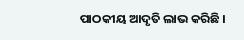ପାଠକୀୟ ଆଦୃତି ଲାଭ କରିଛି ।